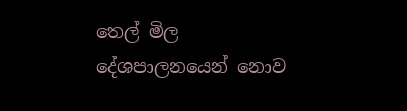තෙල් මිල දේශපාලනයෙන් නොව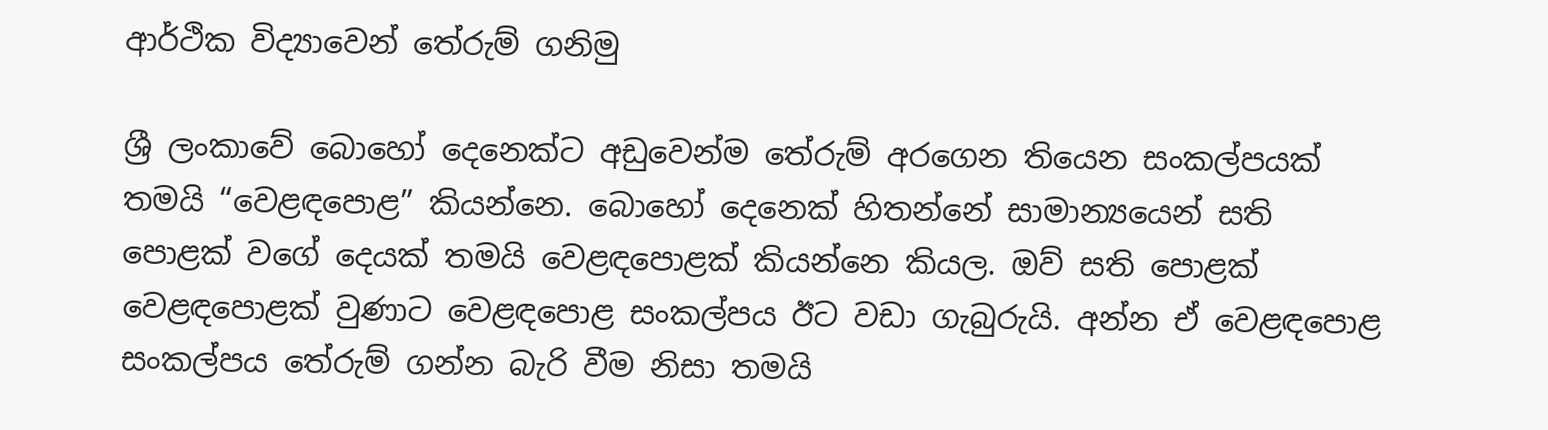ආර්ථික විද්‍යාවෙන් තේරුම් ගනිමු

ශ්‍රී ලංකාවේ බොහෝ දෙනෙක්ට අඩුවෙන්ම තේරුම් අරගෙන තියෙන සංකල්පයක් තමයි “වෙළඳපොළ” කියන්නෙ. බොහෝ දෙනෙක් හිතන්නේ සාමාන්‍යයෙන් සති පොළක් වගේ දෙයක් තමයි වෙළඳපොළක් කියන්නෙ කියල. ඔව් සති පොළක් වෙළඳපොළක් වුණාට වෙළඳපොළ සංකල්පය ඊට වඩා ගැබුරුයි. අන්න ඒ වෙළඳපොළ සංකල්පය තේරුම් ගන්න බැරි වීම නිසා තමයි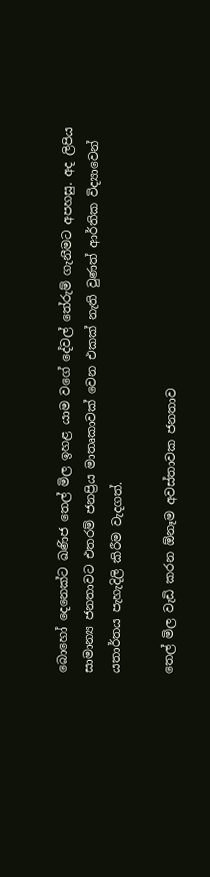බොහෝ දෙනෙක්ට ඛණිජ තෙල් මිල ඉහළ යාම වගේ දේවල් තේරුම් ගැනීමට අපහසු. අද ලිපිය සාමාන්‍ය ජනතාවට එතරම් ජනප්‍රිය මාතෘකාවක් වෙන එකක් නැති වුණත් ආර්තික විද්‍යාවෙන් යතාර්තය පැහැදිලි කිරීම වැදගත්.

තෙල් මිල වැඩි කරන ඕනෑම අවස්තාවක ජනතාව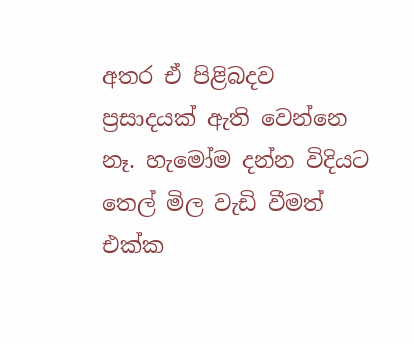අතර ඒ පිළිබදව ප්‍රසාදයක් ඇති වෙන්නෙ නෑ. හැමෝම දන්න විදියට තෙල් මිල වැඩි වීමත් එක්ක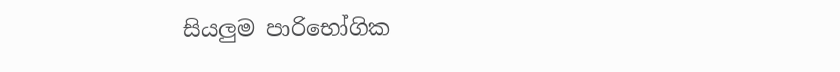සියලුම පාරිභෝගික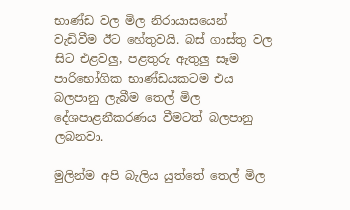භාණ්ඩ වල මිල නිරායාසයෙන් වැඩිවීම ඊට හේතුවයි. බස් ගාස්තු වල සිට එළවලු, පළතුරු ඇතුලු සෑම පාරිභෝගික භාණ්ඩයකටම එය බලපානු ලැබීම තෙල් මිල දේශපාළනීකරණය වීමටත් බලපානු ලබනවා.

මුලින්ම අපි බැලිය යුත්තේ තෙල් මිල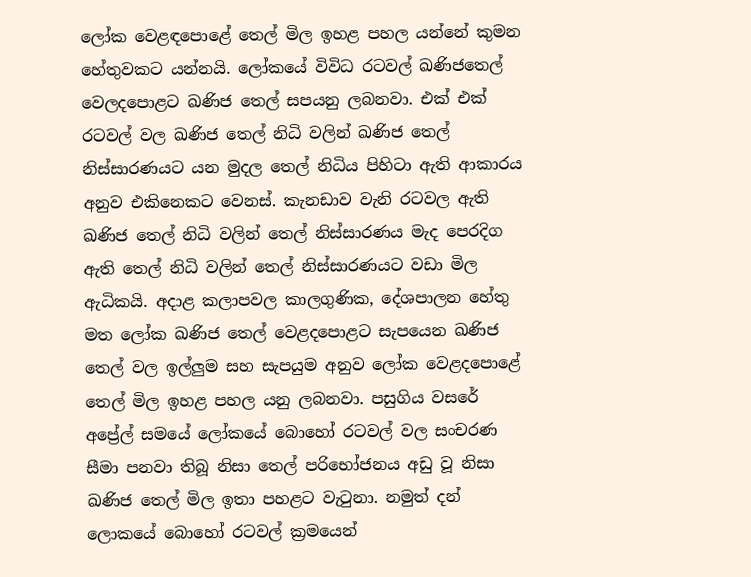ලෝක වෙළඳපොළේ තෙල් මිල ඉහළ පහල යන්නේ කුමන හේතුවකට යන්නයි. ලෝකයේ විවිධ රටවල් ඛණිජතෙල් වෙලදපොළට ඛණිජ තෙල් සපයනු ලබනවා. එක් එක් රටවල් වල ඛණිජ තෙල් නිධි වලින් ඛණිජ තෙල් නිස්සාරණයට යන මුදල තෙල් නිධිය පිහිටා ඇති ආකාරය අනුව එකිනෙකට වෙනස්. කැනඩාව වැනි රටවල ඇති ඛණිජ තෙල් නිධි වලින් තෙල් නිස්සාරණය මැද පෙරදිග ඇති තෙල් නිධි වලින් තෙල් නිස්සාරණයට වඩා මිල ඇධිකයි. අදාළ කලාපවල කාලගුණික, දේශපාලන හේතු මත ලෝක ඛණිජ තෙල් වෙළදපොළට සැපයෙන ඛණිජ තෙල් වල ඉල්ලුම සහ සැපයුම අනුව ලෝක වෙළදපොළේ තෙල් මිල ඉහළ පහල යනු ලබනවා. පසුගිය වසරේ අප්‍රේල් සමයේ ලෝකයේ බොහෝ රටවල් වල සංචරණ සීමා පනවා තිබූ නිසා තෙල් පරිභෝජනය අඩු වූ නිසා ඛණිජ තෙල් මිල ඉතා පහළට වැටුනා. නමුත් දන් ලොකයේ බොහෝ රටවල් ක්‍රමයෙන්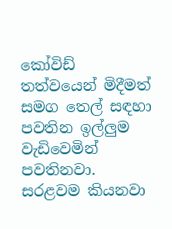කෝවිඩ් තත්වයෙන් මිදීමත් සමග තෙල් සඳහා පවතින ඉල්ලුම වැඩිවෙමින් පවතිනවා. සරළවම කියනවා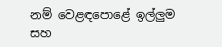නම් වෙළඳපොළේ ඉල්ලුම සහ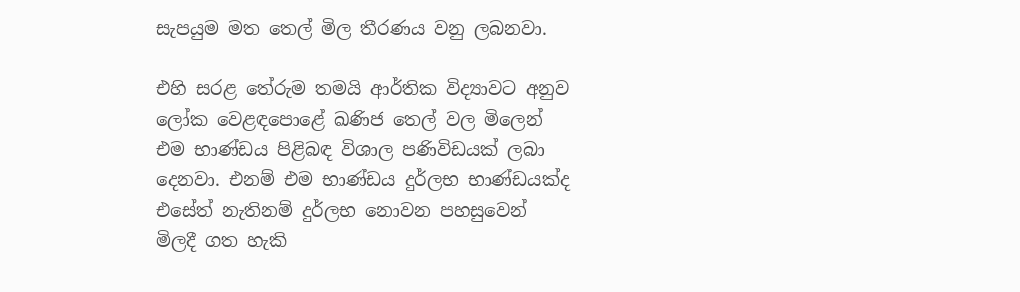සැපයුම මත තෙල් මිල තීරණය වනු ලබනවා.

එහි සරළ තේරුම තමයි ආර්තික විද්‍යාවට අනුව ලෝක වෙළඳපොළේ ඛණිජ තෙල් වල මිලෙන් එම භාණ්ඩය පිළිබඳ විශාල පණිවිඩයක් ලබා දෙනවා. එනම් එම භාණ්ඩය දුර්ලභ භාණ්ඩයක්ද එසේත් නැතිනම් දුර්ලභ නොවන පහසුවෙන් මිලදී ගත හැකි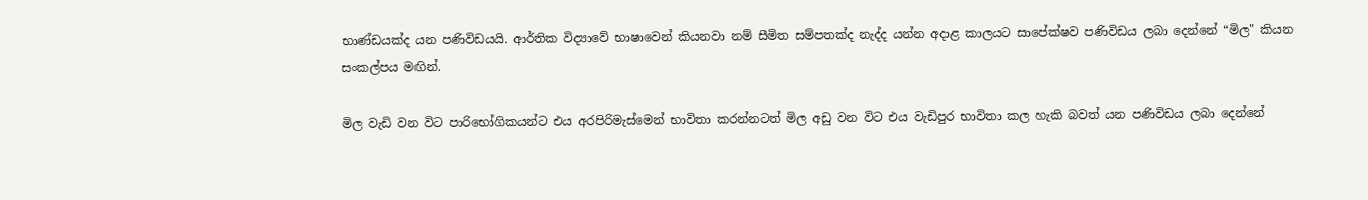භාණ්ඩයක්ද යන පණිවිඩයයි. ආර්තික විද්‍යාවේ භාෂාවෙන් කියනවා නම් සීමිත සම්පතක්ද නැද්ද යන්න අදාළ කාලයට සාපේක්ෂව පණිවිඩය ලබා දෙන්නේ “මිල" කියන සංකල්පය මඟින්.

මිල වැඩි වන විට පාරිභෝගිකයන්ට එය අරපිරිමැස්මෙන් භාවිතා කරන්නටත් මිල අඩු වන විට එය වැඩිපුර භාවිතා කල හැකි බවත් යන පණිවිඩය ලබා දෙන්නේ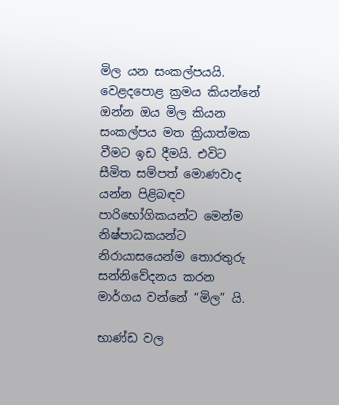මිල යන සංකල්පයයි. වෙළදපොළ ක්‍රමය කියන්නේ ඔන්න ඔය මිල කියන සංකල්පය මත ක්‍රියාත්මක වීමට ඉඩ දීමයි. එවිට සීමිත සම්පත් මොණවාද යන්න පිළිබඳව පාරිභෝගිකයන්ට මෙන්ම නිෂ්පාධකයන්ට නිරායාසයෙන්ම තොරතුරු සන්නිවේදනය කරන මාර්ගය වන්නේ “මිල” යි.

භාණ්ඩ වල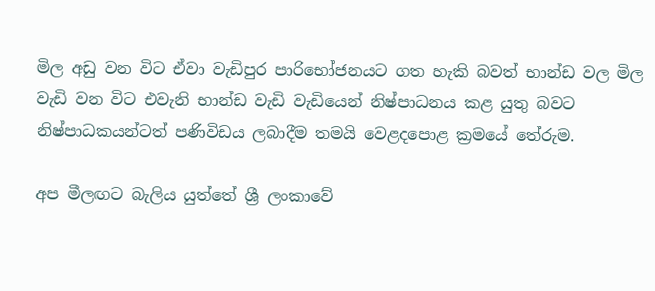මිල අඩු වන විට ඒවා වැඩිපුර පාරිභෝජනයට ගත හැකි බවත් භාන්ඩ වල මිල වැඩි වන විට එවැනි භාන්ඩ වැඩි වැඩියෙන් නිෂ්පාධනය කළ යුතු බවට නිෂ්පාධකයන්ටත් පණිවිඩය ලබාදීම තමයි වෙළදපොළ ක්‍රමයේ තේරුම.

අප මීලඟට බැලිය යුත්තේ ශ්‍රී ලංකාවේ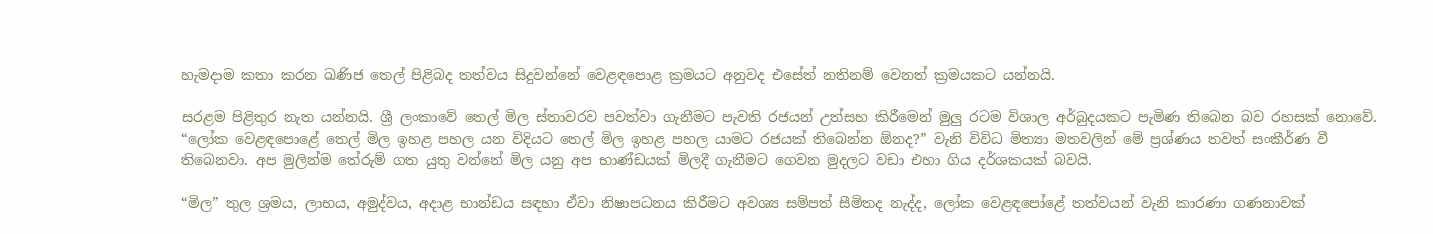හැමදාම කතා කරන ඛණිජ තෙල් පිළිබද තත්වය සිදුවන්නේ වෙළඳපොළ ක්‍රමයට අනුවද එසේත් නතිනම් වෙනත් ක්‍රමයකට යන්නයි.

සරළම පිළිතුර නැත යන්නයි. ශ්‍රී ලංකාවේ තෙල් මිල ස්තාවරව පවත්වා ගැනීමට පැවති රජයන් උත්සහ කිරීමෙන් මුලු රටම විශාල අර්බුදයකට පැමිණ තිබෙන බව රහසක් නොවේ. “ලෝක වෙළඳපොළේ තෙල් මිල ඉහළ පහල යන විදියට තෙල් මිල ඉහළ පහල යාමට රජයක් තිබෙන්න ඕනද?” වැනි විවිධ මිත්‍යා මතවලින් මේ ප්‍රශ්ණය තවත් සංකීර්ණ වී තිබෙනවා. අප මුලින්ම තේරුම් ගත යුතු වන්නේ මිල යනු අප භාණ්ඩයක් මිලදී ගැනීමට ගෙවන මුදලට වඩා එහා ගිය දර්ශකයක් බවයි.

“මිල” තුල ශ්‍රමය, ලාභය, අමුද්වය, අදාළ භාන්ඩය සඳහා ඒවා නිෂාපධනය කිරීමට අවශ්‍ය සම්පත් සීමිතද නැද්ද, ලෝක වෙළඳපෝළේ තත්වයන් වැනි කාරණා ගණනාවක්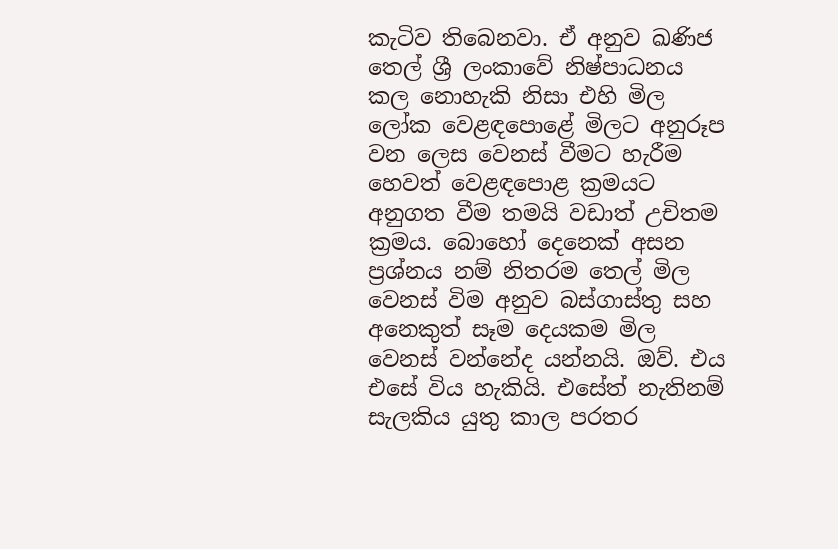කැටිව තිබෙනවා. ඒ අනුව ඛණිජ තෙල් ශ්‍රී ලංකාවේ නිෂ්පාධනය කල නොහැකි නිසා එහි මිල ලෝක වෙළඳපොළේ මිලට අනුරූප වන ලෙස වෙනස් වීමට හැරීම හෙවත් වෙළඳපොළ ක්‍රමයට අනුගත වීම තමයි වඩාත් උචිතම ක්‍රමය. බොහෝ දෙනෙක් අසන ප්‍රශ්නය නම් නිතරම තෙල් මිල වෙනස් විම අනුව බස්ගාස්තු සහ අනෙකුත් සෑම දෙයකම මිල වෙනස් වන්නේද යන්නයි. ඔව්. එය එසේ විය හැකියි. එසේත් නැතිනම් සැලකිය යුතු කාල පරතර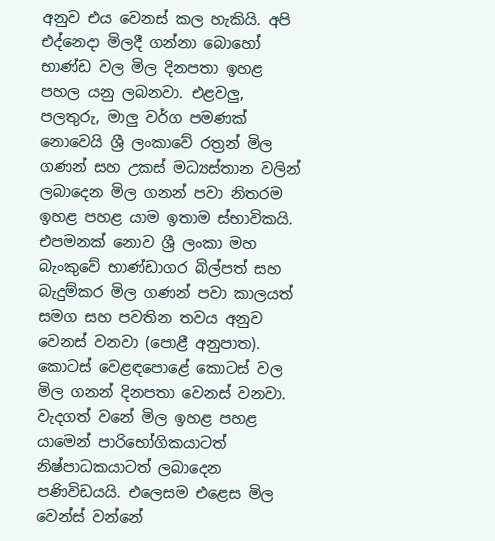අනුව එය වෙනස් කල හැකියි. අපි එද්නෙදා මිලදී ගන්නා බොහෝ භාණ්ඩ වල මිල දිනපතා ඉහළ පහල යනු ලබනවා. එළවලු, පලතුරු, මාලු වර්ග පමණක් නොවෙයි ශ්‍රී ලංකාවේ රත්‍රන් මිල ගණන් සහ උකස් මධ්‍යස්තාන වලින් ලබාදෙන මිල ගනන් පවා නිතරම ඉහළ පහළ යාම ඉතාම ස්භාවිකයි. එපමනක් නොව ශ්‍රී ලංකා මහ බැංකුවේ භාණ්ඩාගර බිල්පත් සහ බැදුම්කර මිල ගණන් පවා කාලයත් සමග සහ පවතින තවය අනුව වෙනස් වනවා (පොළී අනුපාත). කොටස් වෙළඳපොළේ කොටස් වල මිල ගනන් දිනපතා වෙනස් වනවා. වැදගත් වනේ මිල ඉහළ පහළ යාමෙන් පාරිභෝගිකයාටත් නිෂ්පාධකයාටත් ලබාදෙන පණිවිඩයයි. එලෙසම එළෙස මිල වෙන්ස් වන්නේ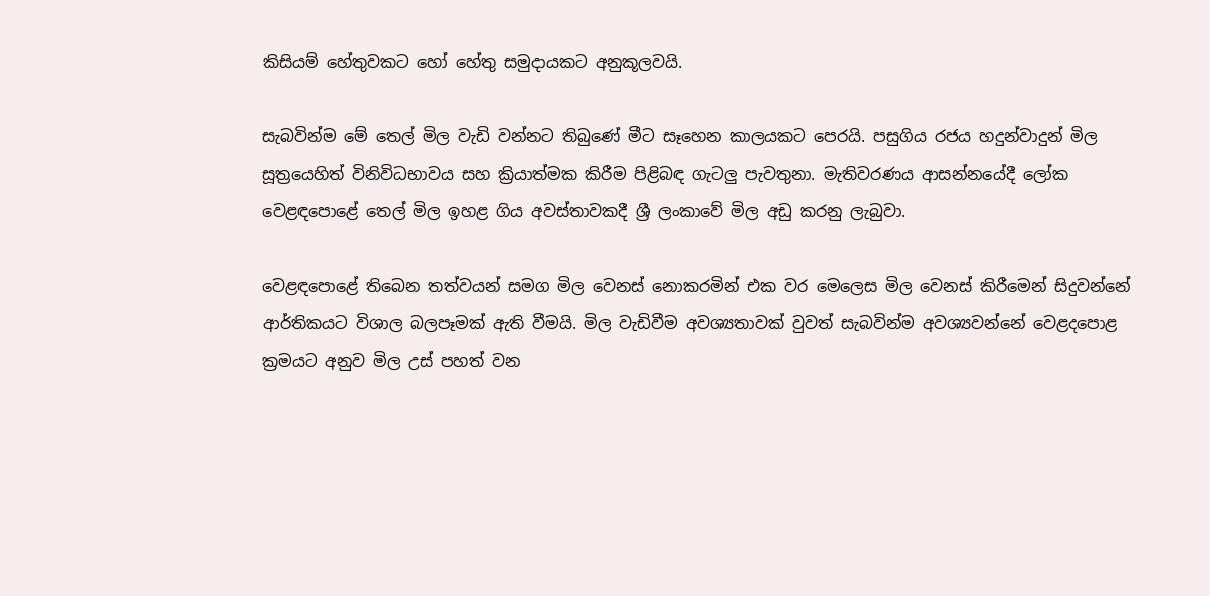කිසියම් හේතුවකට හෝ හේතු සමුදායකට අනුකූලවයි.

සැබවින්ම මේ තෙල් මිල වැඩි වන්නට තිබුණේ මීට සෑහෙන කාලයකට පෙරයි. පසුගිය රජය හදුන්වාදුන් මිල සූත්‍රයෙහිත් විනිවිධභාවය සහ ක්‍රියාත්මක කිරීම පිළිබඳ ගැටලු පැවතුනා. මැතිවරණය ආසන්නයේදී ලෝක වෙළඳපොළේ තෙල් මිල ඉහළ ගිය අවස්තාවකදී ශ්‍රී ලංකාවේ මිල අඩු කරනු ලැබුවා.

වෙළඳපොළේ තිබෙන තත්වයන් සමග මිල වෙනස් නොකරමින් එක වර මෙලෙස මිල වෙනස් කිරීමෙන් සිදුවන්නේ ආර්තිකයට විශාල බලපෑමක් ඇති වීමයි. මිල වැඩිවීම අවශ්‍යතාවක් වුවත් සැබවින්ම අවශ්‍යවන්නේ වෙළදපොළ ක්‍රමයට අනුව මිල උස් පහත් වන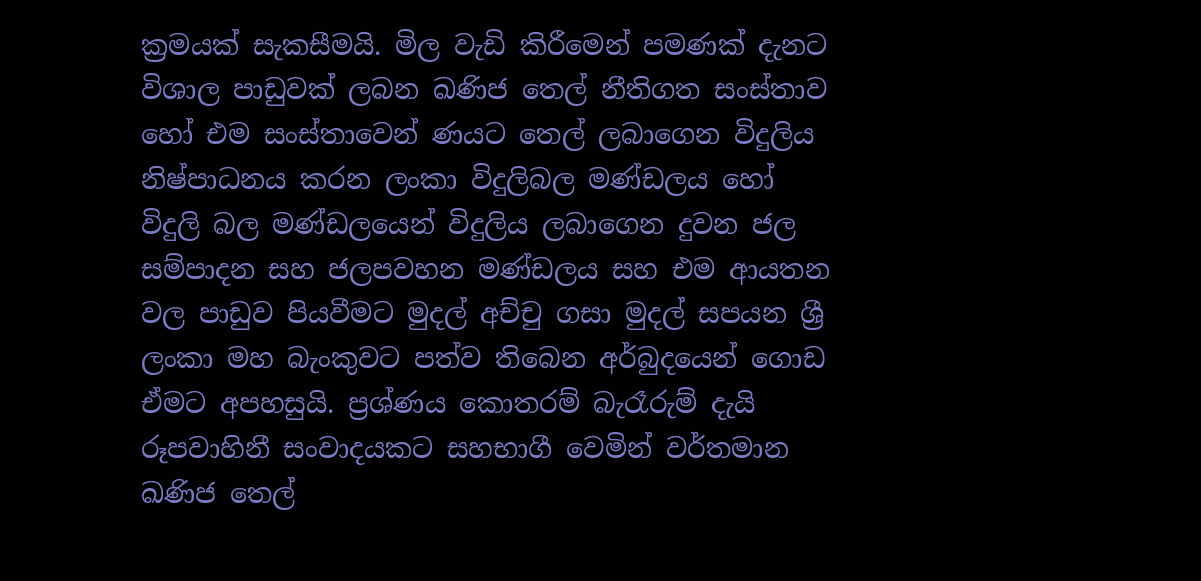ක්‍රමයක් සැකසීමයි. මිල වැඩි කිරීමෙන් පමණක් දැනට විශාල පාඩුවක් ලබන ඛණිජ තෙල් නීතිගත සංස්තාව හෝ එම සංස්තාවෙන් ණයට තෙල් ලබාගෙන විදුලිය නිෂ්පාධනය කරන ලංකා විදුලිබල මණ්ඩලය හෝ විදුලි බල මණ්ඩලයෙන් විදුලිය ලබාගෙන දුවන ජල සම්පාදන සහ ජලපවහන මණ්ඩලය සහ එම ආයතන වල පාඩුව පියවීමට මුදල් අච්චු ගසා මුදල් සපයන ශ්‍රී ලංකා මහ බැංකුවට පත්ව තිබෙන අර්බුදයෙන් ගොඩ ඒමට අපහසුයි. ප්‍රශ්ණය කොතරම් බැරෑරුම් දැයි රූපවාහිනී සංවාදයකට සහභාගී වෙමින් වර්තමාන ඛණිජ තෙල්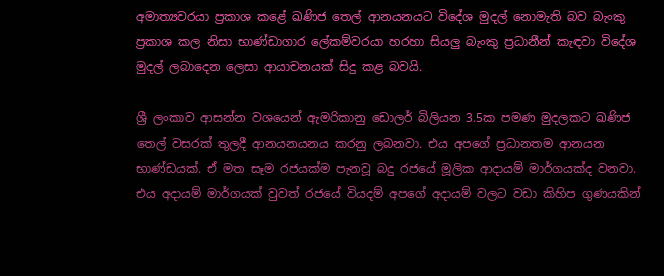අමාත්‍යවරයා ප්‍රකාශ කළේ ඛණිජ තෙල් ආනයනයට විදේශ මුදල් නොමැති බව බැංකු ප්‍රකාශ කල නිසා භාණ්ඩාගාර ලේකම්වරයා හරහා සියලු බැංකු ප්‍රධානීන් කැඳවා විදේශ මුදල් ලබාදෙන ලෙසා ආයාචනයක් සිදු කළ බවයි.

ශ්‍රී ලංකාව ආසන්න වශයෙන් ඇමරිකානු ඩොලර් බිලියන 3.5ක පමණ මුදලකට ඛණිජ තෙල් වසරක් තුලදී ආනයනයනය කරනු ලබනවා. එය අපගේ ප්‍රධානතම ආනයන භාණ්ඩයක්. ඒ මත සෑම රජයක්ම පැනවූ බදු රජයේ මූලික ආදායම් මාර්ගයක්ද වනවා. එය අදායම් මාර්ගයක් වුවත් රජයේ වියදම් අපගේ අදායම් වලට වඩා කිහිප ගුණයකින්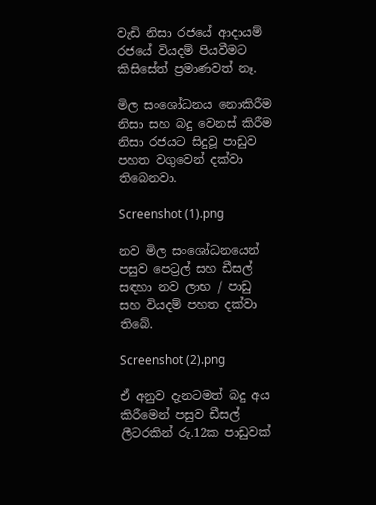වැඩි නිසා රජයේ ආදායම් රජයේ වියදම් පියවීමට කිසිසේත් ප්‍රමාණවත් නෑ.

මිල සංශෝධනය නොකිරීම නිසා සහ බදු වෙනස් කිරීම නිසා රජයට සිදුවූ පාඩුව පහත වගුවෙන් දක්වා තිබෙනවා.

Screenshot (1).png

නව මිල සංශෝධනයෙන් පසුව පෙට්‍රල් සහ ඩීසල් සඳහා නව ලාභ / පාඩු සහ වියදම් පහත දක්වා තිබේ.

Screenshot (2).png

ඒ අනුව දැනටමත් බදු අය කිරීමෙන් පසුව ඩීසල් ලීටරකින් රු.12ක පාඩුවක්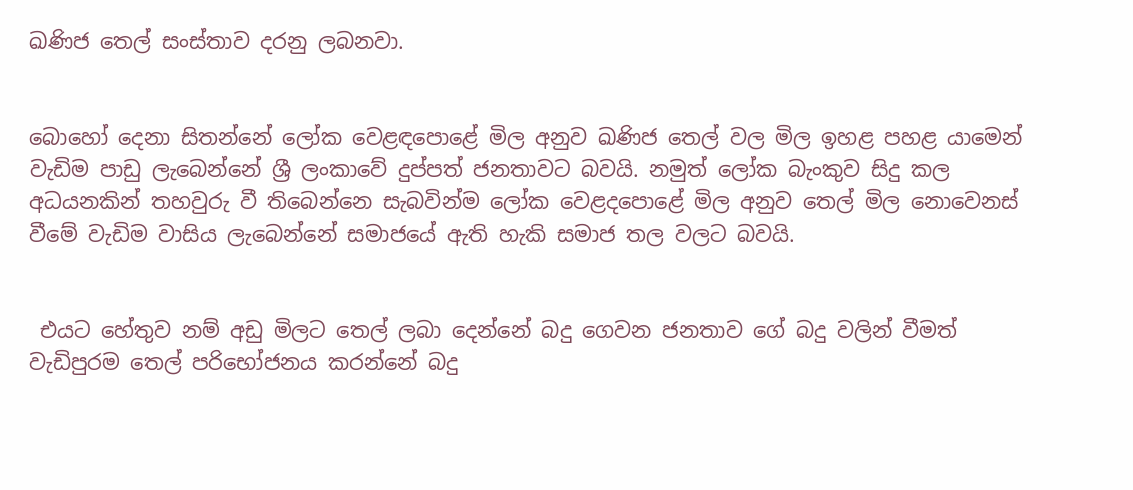ඛණිජ තෙල් සංස්තාව දරනු ලබනවා.


බොහෝ දෙනා සිතන්නේ ලෝක වෙළඳපොළේ මිල අනුව ඛණිජ තෙල් වල මිල ඉහළ පහළ යාමෙන් වැඩිම පාඩු ලැබෙන්නේ ශ්‍රී ලංකාවේ දුප්පත් ජනතාවට බවයි. නමුත් ලෝක බැංකුව සිදු කල අධයනකින් තහවුරු වී තිබෙන්නෙ සැබවින්ම ලෝක වෙළදපොළේ මිල අනුව තෙල් මිල නොවෙනස් වීමේ වැඩිම වාසිය ලැබෙන්නේ සමාජයේ ඇති හැකි සමාජ තල වලට බවයි.


 එයට හේතුව නම් අඩු මිලට තෙල් ලබා දෙන්නේ බදු ගෙවන ජනතාව ගේ බදු වලින් වීමත් වැඩිපුරම තෙල් පරිභෝජනය කරන්නේ බදු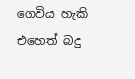ගෙවිය හැකි එහෙත් බදු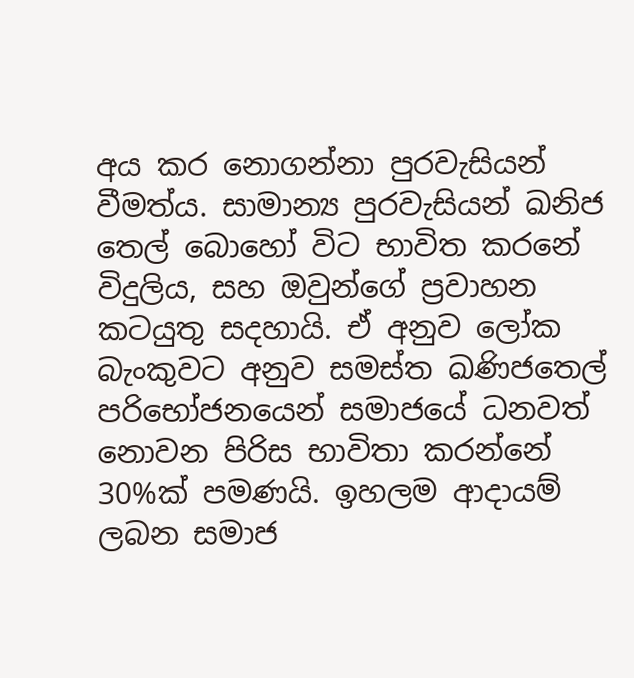අය කර නොගන්නා පුරවැසියන් වීමත්ය. සාමාන්‍ය පුරවැසියන් ඛනිජ තෙල් බොහෝ විට භාවිත කරනේ විදුලිය, සහ ඔවුන්ගේ ප්‍රවාහන කටයුතු සදහායි. ඒ අනුව ලෝක බැංකුවට අනුව සමස්ත ඛණිජතෙල් පරිභෝජනයෙන් සමාජයේ ධනවත් නොවන පිරිස භාවිතා කරන්නේ 30%ක් පමණයි. ඉහලම ආදායම් ලබන සමාජ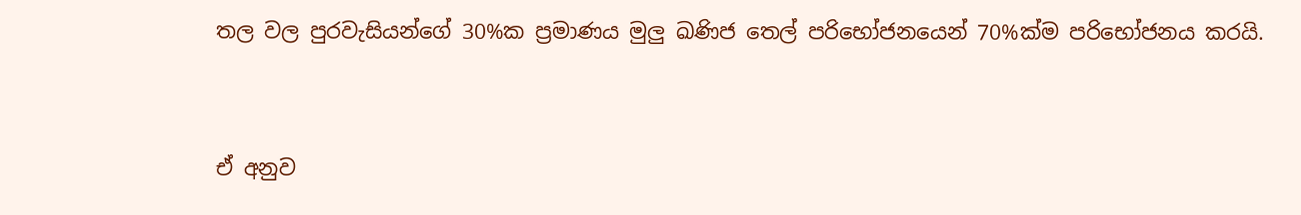තල වල පුරවැසියන්ගේ 30%ක ප්‍රමාණය මුලු ඛණිජ තෙල් පරිභෝජනයෙන් 70%ක්ම පරිභෝජනය කරයි.


ඒ අනුව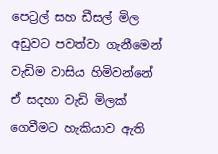පෙට්‍රල් සහ ඩීසල් මිල අඩුවට පවත්වා ගැනීමෙන් වැඩිම වාසිය හිමිවන්නේ ඒ සදහා වැඩි මිලක් ගෙවීමට හැකියාව ඇති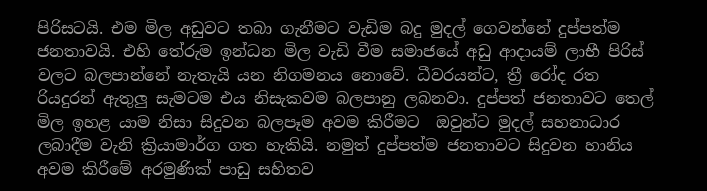පිරිසටයි. එම මිල අඩුවට තබා ගැනීමට වැඩිම බදු මුදල් ගෙවන්නේ දුප්පත්ම ජනතාවයි. එහි තේරුම ඉන්ධන මිල වැඩි වීම සමාජයේ අඩු ආදායම් ලාභී පිරිස් වලට බලපාන්නේ නැතැයි යන නිගමනය නොවේ. ධීවරයන්ට, ත්‍රී රෝද රත රියදුරන් ඇතුලු සැමටම එය නිසැකවම බලපානු ලබනවා. දුප්පත් ජනතාවට තෙල් මිල ඉහළ යාම නිසා සිදුවන බලපෑම අවම කිරීමට  ඔවුන්ට මුදල් සහනාධාර ලබාදීම වැනි ක්‍රියාමාර්ග ගත හැකියි. නමුත් දුප්පත්ම ජනතාවට සිදුවන හානිය අවම කිරීමේ අරමුණික් පාඩු සහිතව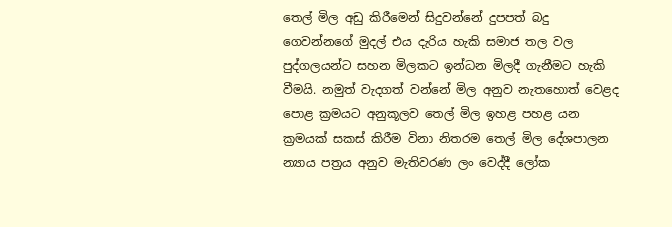තෙල් මිල අඩු කිරීමෙන් සිදුවන්නේ දුපපත් බදු ගෙවන්නගේ මුදල් එය දැරිය හැකි සමාජ තල වල පුද්ගලයන්ට සහන මිලකට ඉන්ධන මිලදී ගැනීමට හැකි වීමයි. නමුත් වැදගත් වන්නේ මිල අනුව නැතහොත් වෙළද පොළ ක්‍රමයට අනුකූලව තෙල් මිල ඉහළ පහළ යන ක්‍රමයක් සකස් කිරීම විනා නිතරම තෙල් මිල දේශපාලන න්‍යාය පත්‍රය අනුව මැතිවරණ ලං වෙද්දී ලෝක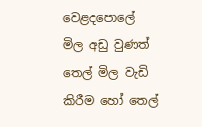වෙළදපොලේ මිල අඩු වුණත් තෙල් මිල වැඩි කිරීම හෝ තෙල්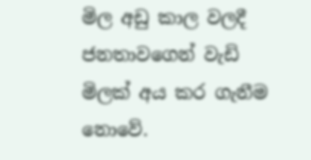මිල අඩු කාල වලදී ජනතාවගෙන් වැඩි මිලක් අය කර ගැනීම නොවේ.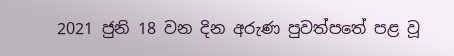2021 ජුනි 18 වන දින අරුණ පුවත්පතේ පළ වූ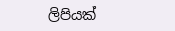ලිපියක්